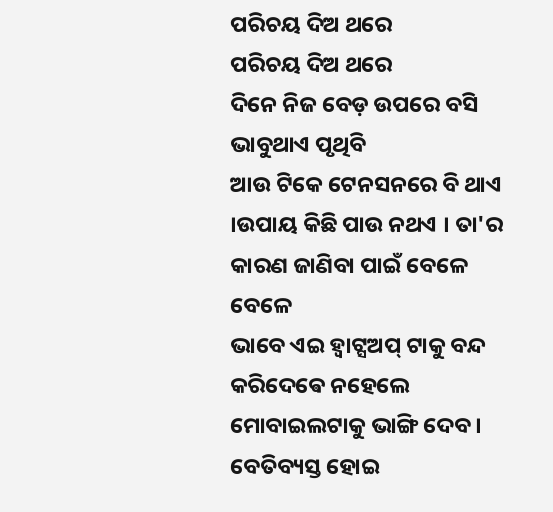ପରିଚୟ ଦିଅ ଥରେ
ପରିଚୟ ଦିଅ ଥରେ
ଦିନେ ନିଜ ବେଡ଼ ଉପରେ ବସି ଭାବୁଥାଏ ପୃଥିବି
ଆଉ ଟିକେ ଟେନସନରେ ବି ଥାଏ ।ଉପାୟ କିଛି ପାଉ ନଥଏ । ତା'ର କାରଣ ଜାଣିବା ପାଇଁ ବେଳେ ବେଳେ
ଭାବେ ଏଇ ହ୍ୱାଟ୍ସଅପ୍ ଟାକୁ ବନ୍ଦ କରିଦେଵେ ନହେଲେ
ମୋବାଇଲଟାକୁ ଭାଙ୍ଗି ଦେବ ।
ବେତିବ୍ୟସ୍ତ ହୋଇ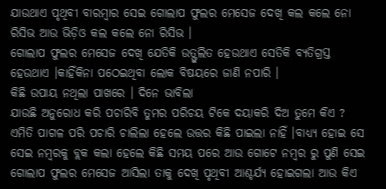ଯାଉଥାଏ ପୃଥିବୀ ବାରମ୍ବାର ସେଇ ଗୋଲାପ ଫୁଲର ମେସେଜ ଦେଖି କଲ କଲେ ନୋ ରିସିଭ ଆଉ ଭିଡ଼ିଓ କଲ କଲେ ନୋ ରିସିଭ ।
ଗୋଲାପ ଫୁଲର ମେସେଜ ଦେଖି ଯେତିକି ଉତ୍ଫୁଲିତ ହେଉଥାଏ ସେତିକି ବ୍ୟତିଗ୍ରସ୍ତ ହେଉଥାଏ ।କାହିଁକିନା ପଠେଇଥିବା ଲୋକ ବିଷୟରେ ଜାଣି ନପାରି ।
କିଛି ଉପାୟ ନଥିଲା ପାଖରେ । ଦିନେ ଭାବିଲା
ଯାଉଛି ଅନୁରୋଧ କରି ପଚାରିବି ତୁମର ପରିଚୟ ଟିକେ ଦୟାକରି ଦିଅ ତୁମେ କିଏ ? ଏମିତି ପାଗଳ ପରି ପଚାରି ଚାଲିଲା ହେଲେ ଉତ୍ତର କିଛି ପାଇଲା ନାହିଁ ।ବାଧ୍ୟ୍ୟ ହୋଇ ସେ ସେଇ ନମ୍ବରକୁ ବ୍ଲକ କଲା ହେଲେ କିଛି ସମୟ ପରେ ଆଉ ଗୋଟେ ନମ୍ବର ରୁ ପୁଣି ସେଇ ଗୋଲାପ ଫୁଲର ମେସେଜ ଆସିଲା ତାକୁ ଦେଖି ପୃଥିବୀ ଆଶ୍ଚର୍ଯ୍ୟ ହୋଇଗଲା ଆଉ କିଏ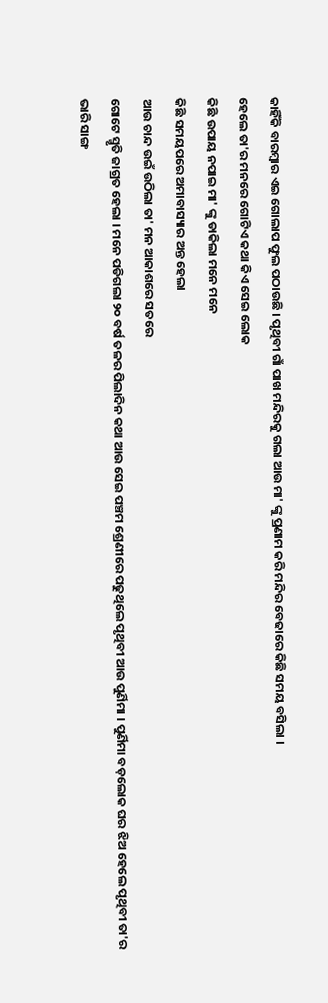କାହିଁକି ବାରମ୍ବାର ଏଇ ଗୋଲାପ ଫୁଲ ପଠାଉଛି । ପୃଥିବୀ ଗାଁ ପାଖ ମନ୍ଦିରକୁ ଗଲା ଆଉ ମା' ଙ୍କୁ ପ୍ରଣାମ କରି ମନ୍ଦିର ବେଢାରେ କିଛି ସମୟ ବସିଲା ।
ହେଲେ ତା'ର ମନରେ ଗୋଟିଏ କଥା କିଏ ସେଇ ଲୋକ
କିଛି ଉପାୟ ନପାଇ ମା' ଙ୍କୁ ଡାକିଲା ମନେ ମନେ
କିଛି ସମୟପରେ ଅମାବାସ୍ୟାର ଅନ୍ତ ହେଲା
ଆଉ ଚାନ୍ଦ ଉଇଁ ଉଠିଲା ତା' ମନ ଆକାଶରେ ସତରେ
ଗୋଟେ ସ୍ମୃତି ଜାଗ୍ରତ ହେଲା । ମନେ ପଡିଗଲା ୨୦ ବର୍ଷ ତଳର ପିଲାଦିନ କଥା ଆଉ ସେଇ ପଞ୍ଚମ ଶ୍ରେଣୀରେ ପଢୁଥିଲେ ପୃଥିବୀ ଆଉ ପୁର୍ଣିମା । ପୁର୍ଣିମା ବଡ଼ଲୋକ ଘର ଝିଅ ହେଲେ ପୃଥିବୀ ତା'ର ଭାରି ସାଙ୍ଗ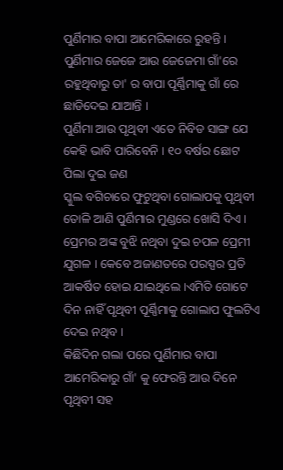ପୁର୍ଣିମାର ବାପା ଆମେରିକାରେ ରୁହନ୍ତି । ପୁର୍ଣିମାର ଜେଜେ ଆଉ ଜେଜେମା ଗାଁ'ରେ ରହୁଥିବାରୁ ତା' ର ବାପା ପୂର୍ଣ୍ଣିମାକୁ ଗାଁ ରେ ଛାଡିଦେଇ ଯାଆନ୍ତି ।
ପୁର୍ଣିମା ଆଉ ପୃଥିବୀ ଏତେ ନିବିଡ ସାଙ୍ଗ ଯେ କେହି ଭାବି ପାରିବେନି । ୧୦ ବର୍ଷର ଛୋଟ ପିଲା ଦୁଇ ଜଣ
ସ୍କୁଲ ବଗିଚାରେ ଫୁଟୁଥିବା ଗୋଲାପକୁ ପୃଥିବୀ ତୋଳି ଆଣି ପୁର୍ଣିମାର ମୁଣ୍ଡରେ ଖୋସି ଦିଏ । ପ୍ରେମର ଅଙ୍କ ବୁଝି ନଥିବା ଦୁଇ ଚପଳ ପ୍ରେମୀ ଯୁଗଳ । କେବେ ଅଜାଣତରେ ପରସ୍ପର ପ୍ରତି ଆକର୍ଷିତ ହୋଇ ଯାଇଥିଲେ ।ଏମିତି ଗୋଟେ ଦିନ ନାହିଁ ପୃଥିବୀ ପୂର୍ଣ୍ଣିମାକୁ ଗୋଲାପ ଫୁଲଟିଏ ଦେଇ ନଥିବ ।
କିଛିଦିନ ଗଲା ପରେ ପୁର୍ଣିମାର ବାପା ଆମେରିକାରୁ ଗାଁ' କୁ ଫେରନ୍ତି ଆଉ ଦିନେ ପୃଥିବୀ ସହ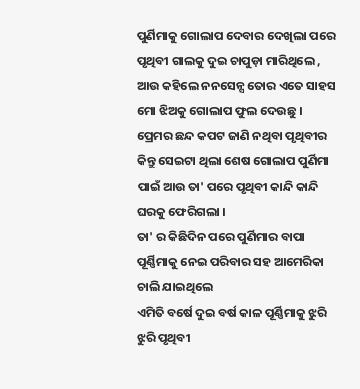ପୁର୍ଣିମାକୁ ଗୋଲାପ ଦେବାର ଦେଖିଲା ପରେ ପୃଥିବୀ ଗାଲକୁ ଦୁଇ ଚାପୁଡ଼ା ମାରିଥିଲେ , ଆଉ କହିଲେ ନନସେନ୍ସ ତୋର ଏତେ ସାହସ ମୋ ଝିଅକୁ ଗୋଲାପ ଫୁଲ ଦେଉଛୁ ।
ପ୍ରେମର ଛନ୍ଦ କପଟ ଜାଣି ନଥିବା ପୃଥିବୀର କିନ୍ତୁ ସେଇଟା ଥିଲା ଶେଷ ଗୋଲାପ ପୁର୍ଣିମା ପାଇଁ ଆଉ ତା' ପରେ ପୃଥିବୀ କାନ୍ଦି କାନ୍ଦି ଘରକୁ ଫେରିଗଲା ।
ତା' ର କିଛିଦିନ ପରେ ପୁର୍ଣିମାର ବାପା ପୂର୍ଣ୍ଣିମାକୁ ନେଇ ପରିବାର ସହ ଆମେରିକା ଚାଲି ଯାଇଥିଲେ
ଏମିତି ବର୍ଷେ ଦୁଇ ବର୍ଷ କାଳ ପୂର୍ଣ୍ଣିମାକୁ ଝୁରି ଝୁରି ପୃଥିବୀ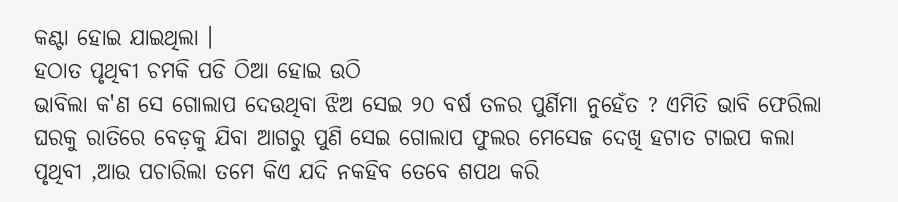କଣ୍ଟା ହୋଇ ଯାଇଥିଲା ।
ହଠାତ ପୃଥିବୀ ଚମକି ପଡି ଠିଆ ହୋଇ ଉଠି
ଭାବିଲା କ'ଣ ସେ ଗୋଲାପ ଦେଉଥିବା ଝିଅ ସେଇ ୨୦ ବର୍ଷ ତଳର ପୁର୍ଣିମା ନୁହେଁତ ? ଏମିତି ଭାବି ଫେରିଲା ଘରକୁ ରାତିରେ ବେଡ଼କୁ ଯିବା ଆଗରୁ ପୁଣି ସେଇ ଗୋଲାପ ଫୁଲର ମେସେଜ ଦେଖି ହଟାତ ଟାଇପ କଲା ପୃଥିବୀ ,ଆଉ ପଚାରିଲା ତମେ କିଏ ଯଦି ନକହିବ ତେବେ ଶପଥ କରି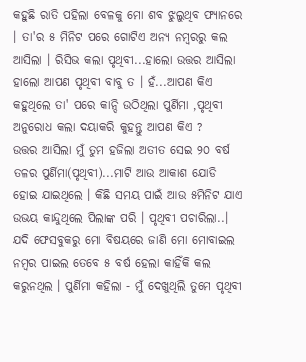କହୁଛି ରାତି ପହିଲା ବେଳକୁ ମୋ ଶବ ଝୁଲୁଥିବ ଫ୍ୟାନରେ । ତା'ର ୫ ମିନିଟ ପରେ ଗୋଟିଏ ଅନ୍ୟ ନମ୍ବରରୁ କଲ ଆସିଲା । ରିସିଭ କଲା ପୃଥିବୀ...ହାଲୋ ଉତ୍ତର ଆସିଲା ହାଲୋ ଆପଣ ପୃଥିବୀ ବାବୁ ତ । ହଁ...ଆପଣ କିଏ କହୁଥିଲେ ତା' ପରେ କାନ୍ଦି ଉଠିଥିଲା ପୁର୍ଣିମା ,ପୃଥିବୀ ଅନୁରୋଧ କଲା ଦୟାକରି କୁହନ୍ତୁ ଆପଣ କିଏ ?
ଉତ୍ତର ଆସିଲା ମୁଁ ତୁମ ହଜିଲା ଅତୀତ ସେଇ ୨୦ ବର୍ଷ ତଳର ପୁର୍ଣିମା(ପୃଥିବୀ)...ମାଟି ଆଉ ଆକାଶ ଯୋଡି ହୋଇ ଯାଇଥିଲେ । କିଛି ସମୟ ପାଇଁ ଆଉ ୫ମିନିଟ ଯାଏ ଉଭୟ କାନ୍ଦୁଥିଲେ ପିଲାଙ୍କ ପରି । ପୃଥିବୀ ପଚାରିଲା..।
ଯଦି ଫେସବୁକରୁ ମୋ ବିଷୟରେ ଜାଣି ମୋ ମୋବାଇଲ
ନମ୍ବର ପାଇଲ ତେବେ ୫ ବର୍ଷ ହେଲା କାହିଁକି କଲ କରୁନଥିଲ । ପୁର୍ଣିମା କହିଲା - ମୁଁ ଦେଖୁଥିଲି ତୁମେ ପୃଥିବୀ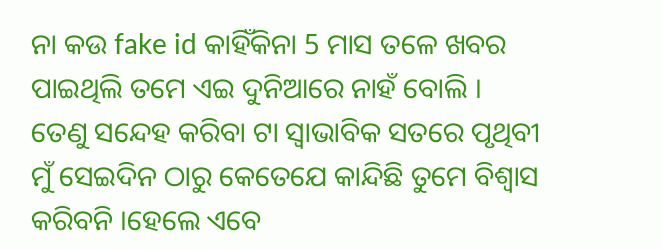ନା କଉ fake id କାହିଁକିନା 5 ମାସ ତଳେ ଖବର ପାଇଥିଲି ତମେ ଏଇ ଦୁନିଆରେ ନାହଁ ବୋଲି ।
ତେଣୁ ସନ୍ଦେହ କରିବା ଟା ସ୍ୱାଭାବିକ ସତରେ ପୃଥିବୀ ମୁଁ ସେଇଦିନ ଠାରୁ କେତେଯେ କାନ୍ଦିଛି ତୁମେ ବିଶ୍ୱାସ କରିବନି ।ହେଲେ ଏବେ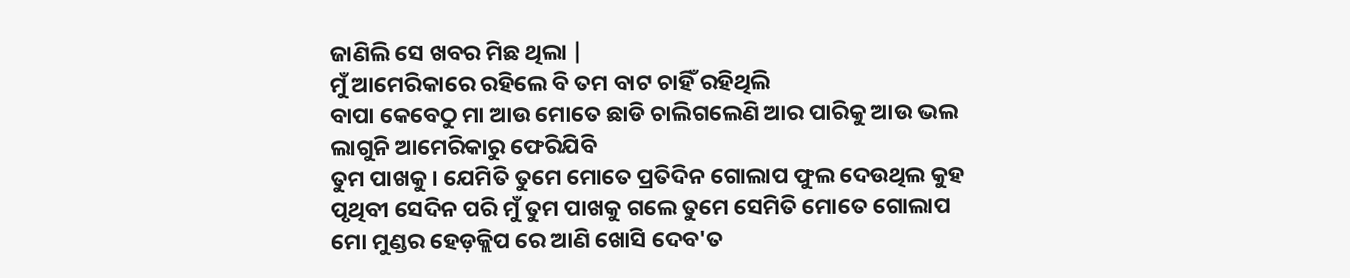ଜାଣିଲି ସେ ଖବର ମିଛ ଥିଲା |
ମୁଁ ଆମେରିକାରେ ରହିଲେ ବି ତମ ବାଟ ଚାହିଁ ରହିଥିଲି
ବାପା କେବେଠୁ ମା ଆଉ ମୋତେ ଛାଡି ଚାଲିଗଲେଣି ଆର ପାରିକୁ ଆଉ ଭଲ ଲାଗୁନି ଆମେରିକାରୁ ଫେରିଯିବି
ତୁମ ପାଖକୁ । ଯେମିତି ତୁମେ ମୋତେ ପ୍ରତିଦିନ ଗୋଲାପ ଫୁଲ ଦେଉଥିଲ କୁହ ପୃଥିବୀ ସେଦିନ ପରି ମୁଁ ତୁମ ପାଖକୁ ଗଲେ ତୁମେ ସେମିତି ମୋତେ ଗୋଲାପ ମୋ ମୁଣ୍ଡର ହେଡ଼କ୍ଲିପ ରେ ଆଣି ଖୋସି ଦେବ'ତ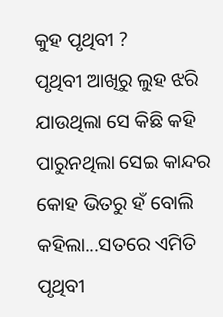କୁହ ପୃଥିବୀ ?
ପୃଥିବୀ ଆଖିରୁ ଲୁହ ଝରି ଯାଉଥିଲା ସେ କିଛି କହି ପାରୁନଥିଲା ସେଇ କାନ୍ଦର କୋହ ଭିତରୁ ହଁ ବୋଲି କହିଲା...ସତରେ ଏମିତି ପୃଥିବୀ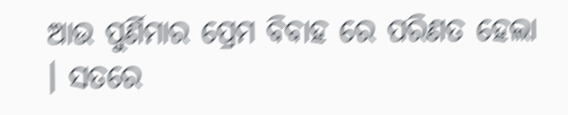ଆଉ ପୁର୍ଣିମାର ପ୍ରେମ ବିବାହ ରେ ପରିଣତ ହେଲା । ସତରେ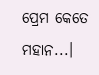ପ୍ରେମ କେତେ ମହାନ...।